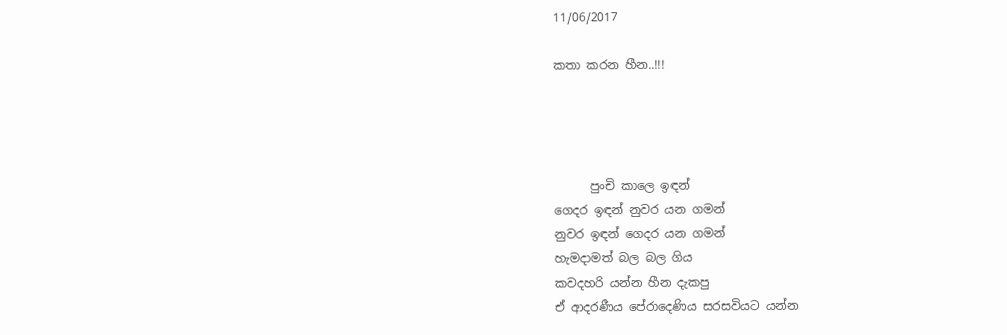11/06/2017

කතා කරන හීන..!!!




      පුංචි කාලෙ ඉඳන්
ගෙදර ඉඳන් නුවර යන ගමන්
නුවර ඉඳන් ගෙදර යන ගමන්
හැමදාමත් බල බල ගිය
කවදහරි යන්න හීන දැකපු
ඒ ආදරණීය පේරාදෙණිය සරසවියට යන්න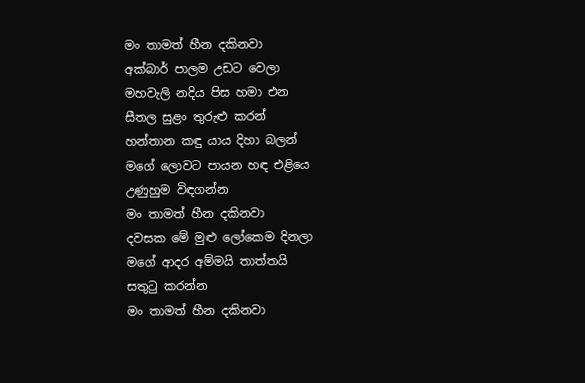මං තාමත් හීන දකිනවා
අක්බාර් පාලම උඩට වෙලා
මහවැලි නදිය පිස හමා එන
සීතල සුළං තුරුළු කරන්
හන්තාන කඳු යාය දිහා බලන්
මගේ ලොවට පායන හඳ එළියෙ
උණුහුම විඳගන්න
මං තාමත් හීන දකිනවා
දවසක මේ මුළු ලෝකෙම දිනලා
මගේ ආදර අම්මයි තාත්තයි
සතුටු කරන්න
මං තාමත් හීන දකිනවා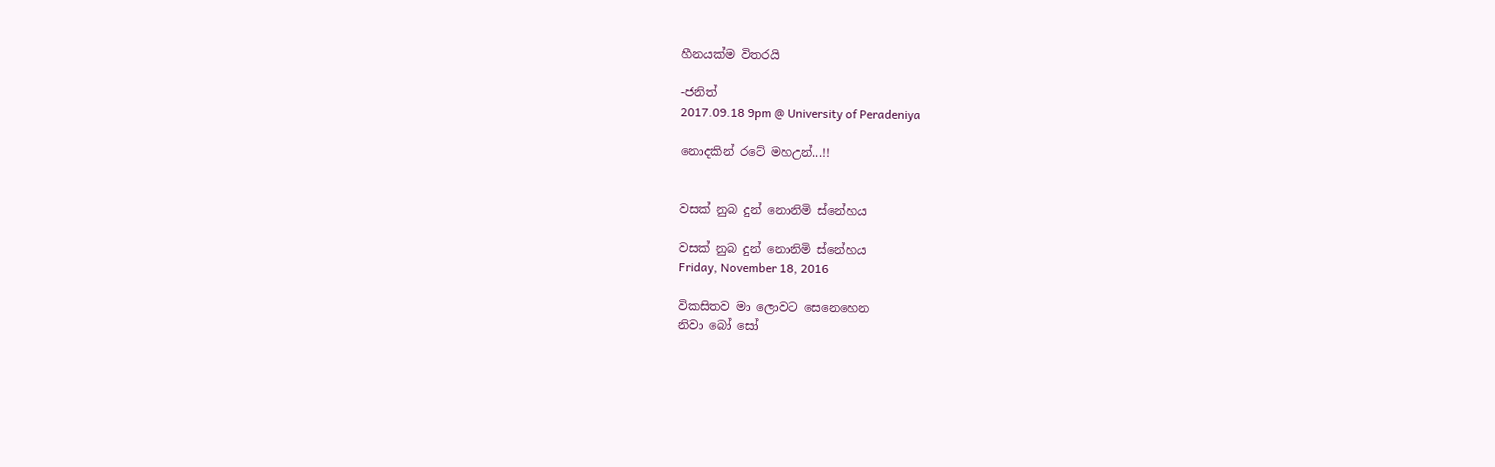හීනයක්ම විතරයි

-ජනිත්
2017.09.18 9pm @ University of Peradeniya

නොදකින් රටේ මහඋන්...!!


වසක් නුබ දුන් නොනිමි ස්නේහය

වසක් නුබ දුන් නොනිමි ස්නේහය
Friday, November 18, 2016

විකසිතව මා ලොවට සෙනෙහෙන
නිවා බෝ සෝ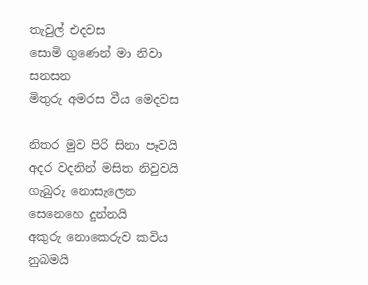තැවුල් එදවස
සොමි ගුණෙන් මා නිවා සනසන
මිතුරු අමරස වීය මෙදවස

නිතර මුව පිරි සිනා පෑවයි
අදර වදනින් මසිත නිවුවයි
ගැබුරු නොසැලෙන සෙනෙහෙ දුන්නයි
අකුරු නොකෙරුව කවිය නුබමයි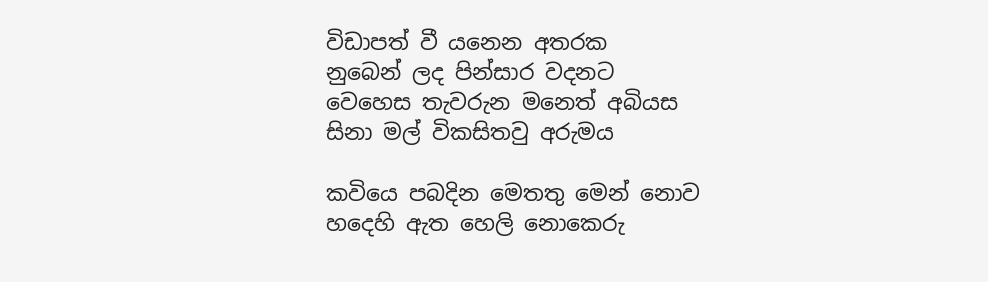විඩාපත් වී යනෙන අතරක
නුබෙන් ලද පින්සාර වදනට
වෙහෙස තැවරුන මනෙත් අබියස
සිනා මල් විකසිතවු අරුමය

කවියෙ පබදින මෙතතු මෙන් නොව
හදෙහි ඇත හෙලි නොකෙරු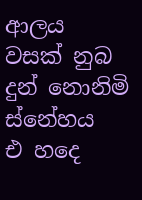ආලය
වසක් නුබ දුන් නොනිමි ස්නේහය
එ හදෙ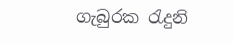ගැබුරක රැදුනි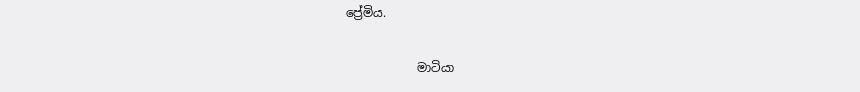ප්‍රේමිය.

            මාටියා